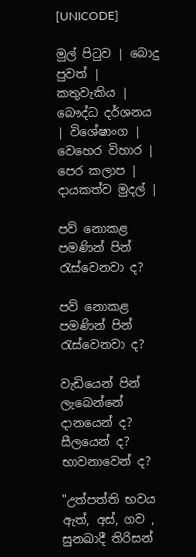[UNICODE]

මුල් පිටුව | බොදු පුවත් | කතුවැකිය | බෞද්ධ දර්ශනය | විශේෂාංග | වෙහෙර විහාර | පෙර කලාප | දායකත්ව මුදල් |

පව් නොකළ පමණින් පින් රැස්වෙනවා ද?

පව් නොකළ පමණින් පින් රැස්වෙනවා ද?

වැඩියෙන් පින් ලැබෙන්නේ දානයෙන් ද?  සීලයෙන් ද? භාවනාවෙන් ද?

"උත්පත්ති භවය ඇත්, අස්, ගව , සුනඛාදී තිරිසන්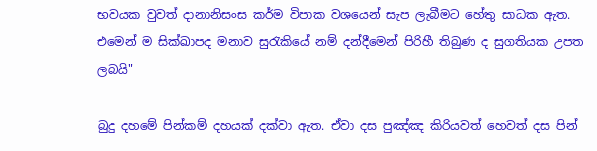භවයක වුවත් දානානිසංස කර්ම විපාක වශයෙන් සැප ලැබීමට හේතු සාධක ඇත. එමෙන් ම සික්ඛාපද මනාව සුරැකියේ නම් දන්දීමෙන් පිරිහී තිබුණ ද සුගතියක උපත ලබයි"

බුදු දහමේ පින්කම් දහයක් දක්වා ඇත. ඒවා දස පුඤ්ඤ කිරියවත් හෙවත් දස පින්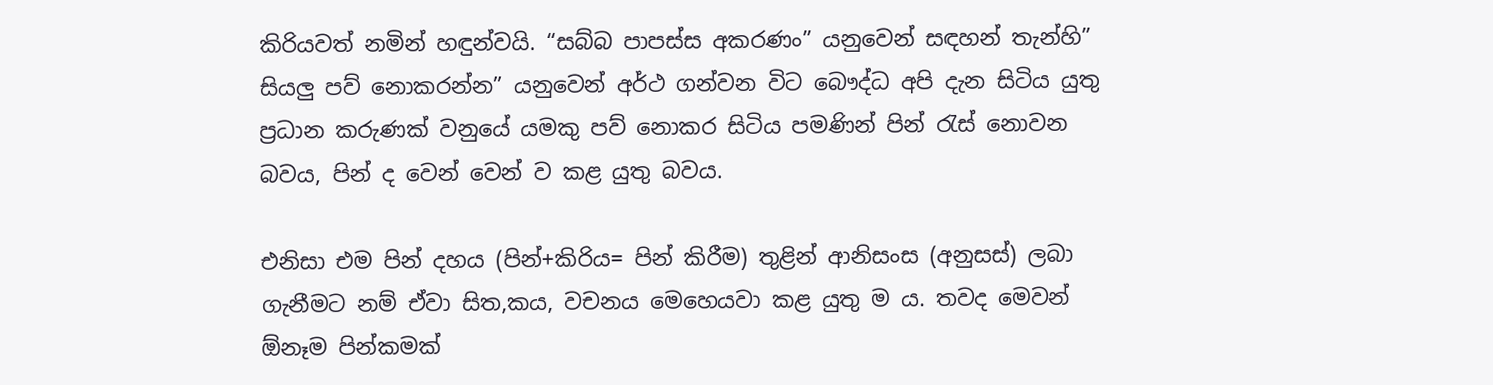කිරියවත් නමින් හඳුන්වයි. “සබ්බ පාපස්ස අකරණං” යනුවෙන් සඳහන් තැන්හි” සියලු පව් නොකරන්න” යනුවෙන් අර්ථ ගන්වන විට බෞද්ධ අපි දැන සිටිය යුතු ප්‍රධාන කරුණක් වනුයේ යමකු පව් නොකර සිටිය පමණින් පින් රැස් නොවන බවය, පින් ද වෙන් වෙන් ව කළ යුතු බවය.

එනිසා එම පින් දහය (පින්+කිරිය= පින් කිරීම) තුළින් ආනිසංස (අනුසස්) ලබා ගැනීමට නම් ඒවා සිත,කය, වචනය මෙහෙයවා කළ යුතු ම ය. තවද මෙවන් ඕනෑම පින්කමක්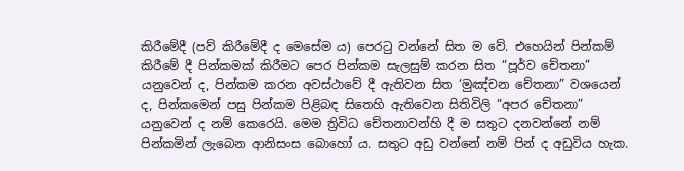කිරීමේදී (පව් කිරීමේදී ද මෙසේම ය) පෙරටු වන්නේ සිත ම වේ. එහෙයින් පින්කම් කිරීමේ දී පින්කමක් කිරීමට පෙර පින්කම සැලසුම් කරන සිත “පූර්ව චේතනා” යනුවෙන් ද, පින්කම කරන අවස්ථාවේ දී ඇතිවන සිත ‘මුඤ්චන චේතනා” වශයෙන් ද, පින්කමෙන් පසු පින්කම පිළිබඳ සිතෙහි ඇතිවෙන සිතිවිලි “අපර චේතනා” යනුවෙන් ද නම් කෙරෙයි. මෙම ත්‍රිවිධ චේතනාවන්හි දී ම සතුට දනවන්නේ නම් පින්කමින් ලැබෙන ආනිසංස බොහෝ ය. සතුට අඩු වන්නේ නම් පින් ද අඩුවිය හැක.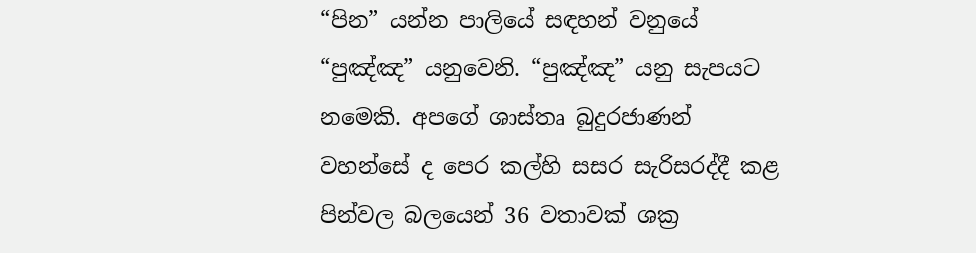“පින” යන්න පාලියේ සඳහන් වනුයේ “පුඤ්ඤ” යනුවෙනි. “පුඤ්ඤ” යනු සැපයට නමෙකි. අපගේ ශාස්තෘ බුදුරජාණන් වහන්සේ ද පෙර කල්හි සසර සැරිසරද්දී කළ පින්වල බලයෙන් 36 වතාවක් ශක්‍ර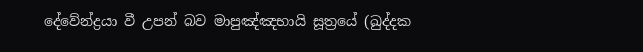දේවේන්ද්‍රයා වී උපන් බව මාපුඤ්ඤභායි සූත්‍රයේ (ඛුද්දක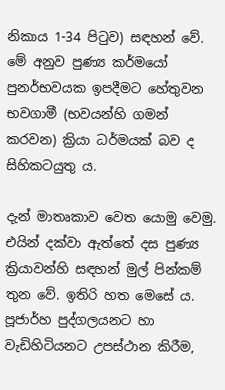නිකාය 1-34 පිටුව) සඳහන් වේ. මේ අනුව පුණ්‍ය කර්මයෝ පුනර්භවයක ඉපදීමට හේතුවන භවගාමී (භවයන්හි ගමන් කරවන) ක්‍රියා ධර්මයක් බව ද සිහිකටයුතු ය.

දැන් මාතෘකාව වෙත යොමු වෙමු. එයින් දක්වා ඇත්තේ දස පුණ්‍ය ක්‍රියාවන්හි සඳහන් මුල් පින්කම් තුන වේ. ඉතිරි හත මෙසේ ය. පූජාර්හ පුද්ගලයනට හා වැඩිහිටියනට උපස්ථාන කිරීම,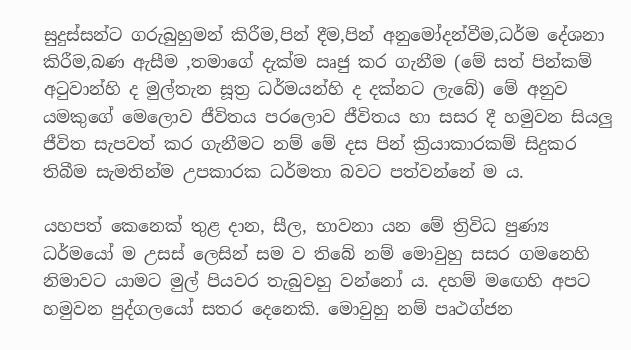සුදුස්සන්ට ගරුබුහුමන් කිරීම,පින් දීම,පින් අනුමෝදන්වීම,ධර්ම දේශනා කිරීම,බණ ඇසීම ,තමාගේ දැක්ම ඍජු කර ගැනීම (මේ සත් පින්කම් අටුවාන්හි ද මුල්තැන සූත්‍ර ධර්මයන්හි ද දක්නට ලැබේ) මේ අනුව යමකුගේ මෙලොව ජීවිතය පරලොව ජීවිතය හා සසර දී හමුවන සියලු ජීවිත සැපවත් කර ගැනීමට නම් මේ දස පින් ක්‍රියාකාරකම් සිදුකර තිබීම සැමතින්ම උපකාරක ධර්මතා බවට පත්වන්නේ ම ය.

යහපත් කෙනෙක් තුළ දාන, සීල, භාවනා යන මේ ත්‍රිවිධ පුණ්‍ය ධර්මයෝ ම උසස් ලෙසින් සම ව තිබේ නම් මොවුහු සසර ගමනෙහි නිමාවට යාමට මුල් පියවර තැබුවහු වන්නෝ ය. දහම් මඟෙහි අපට හමුවන පුද්ගලයෝ සතර දෙනෙකි. මොවුහු නම් පෘථග්ජන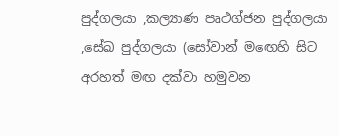පුද්ගලයා ,කල්‍යාණ පෘථග්ජන පුද්ගලයා ,සේඛ පුද්ගලයා (සෝවාන් මඟෙහි සිට අරහත් මඟ දක්වා හමුවන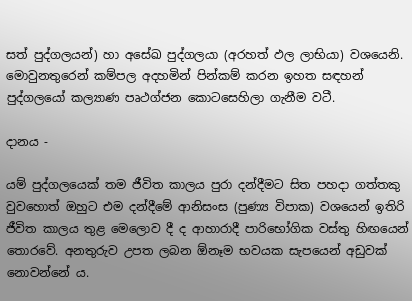සත් පුද්ගලයන්) හා අසේඛ පුද්ගලයා (අරහත් ඵල ලාභියා) වශයෙනි. මොවුනතුරෙන් කම්පල අදහමින් පින්කම් කරන ඉහත සඳහන් පුද්ගලයෝ කල්‍යාණ පෘථග්ජන කොටසෙහිලා ගැනීම වටී.

දානය -

යම් පුද්ගලයෙක් තම ජීවිත කාලය පුරා දන්දීමට සිත පහදා ගත්තකු වුවහොත් ඔහුට එම දන්දීමේ ආනිසංස (පුණ්‍ය විපාක) වශයෙන් ඉතිරි ජීවිත කාලය තුළ මෙලොව දී ද ආහාරාදී පාරිභෝගික වස්තු හිඟයෙන් තොරවේ. අනතුරුව උපත ලබන ඕනෑම භවයක සැපයෙන් අඩුවක් නොවන්නේ ය.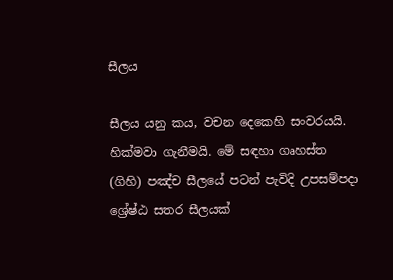සීලය

සීලය යනු කය, වචන දෙකෙහි සංවරයයි. හික්මවා ගැනීමයි. මේ සඳහා ගෘහස්ත (ගිහි) පඤ්ච සීලයේ පටන් පැවිදි උපසම්පදා ශ්‍රේෂ්ඨ සතර සීලයක්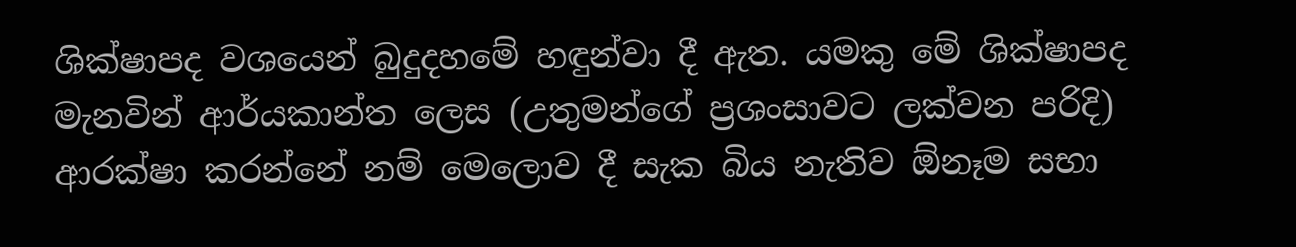ශික්ෂාපද වශයෙන් බුදුදහමේ හඳුන්වා දී ඇත. යමකු මේ ශික්ෂාපද මැනවින් ආර්යකාන්ත ලෙස (උතුමන්ගේ ප්‍රශංසාවට ලක්වන පරිදි) ආරක්ෂා කරන්නේ නම් මෙලොව දී සැක බිය නැතිව ඕනෑම සභා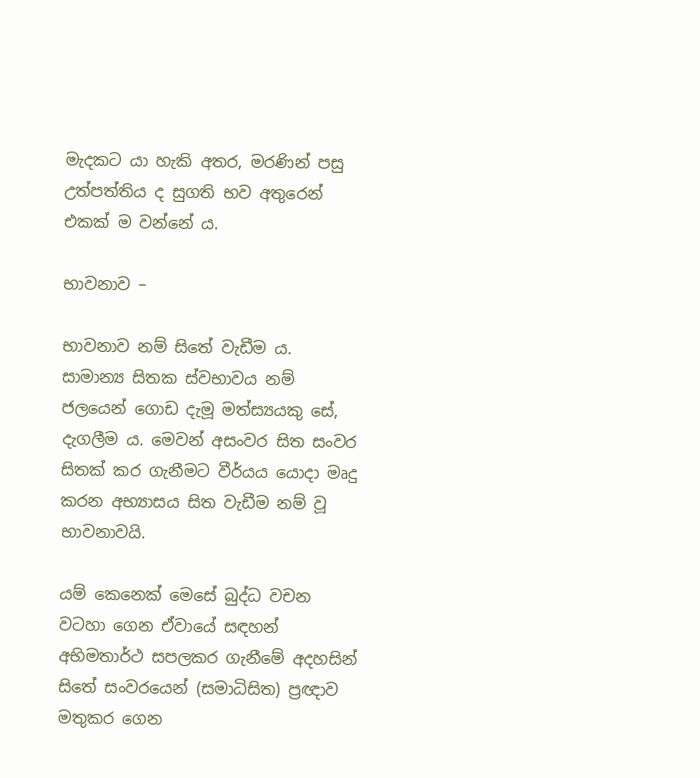මැදකට යා හැකි අතර, මරණින් පසු උත්පත්තිය ද සුගති භව අතුරෙන් එකක් ම වන්නේ ය.

භාවනාව –

භාවනාව නම් සිතේ වැඩීම ය. සාමාන්‍ය සිතක ස්වභාවය නම් ජලයෙන් ගොඩ දැමූ මත්ස්‍යයකු සේ, දැගලීම ය. මෙවන් අසංවර සිත සංවර සිතක් කර ගැනීමට වීර්යය යොදා මෘදු කරන අභ්‍යාසය සිත වැඩීම නම් වූ භාවනාවයි.

යම් කෙනෙක් මෙසේ බුද්ධ වචන වටහා ගෙන ඒවායේ සඳහන් අභිමතාර්ථ සපලකර ගැනීමේ අදහසින් සිතේ සංවරයෙන් (සමාධිසිත) ප්‍රඥාව මතුකර ගෙන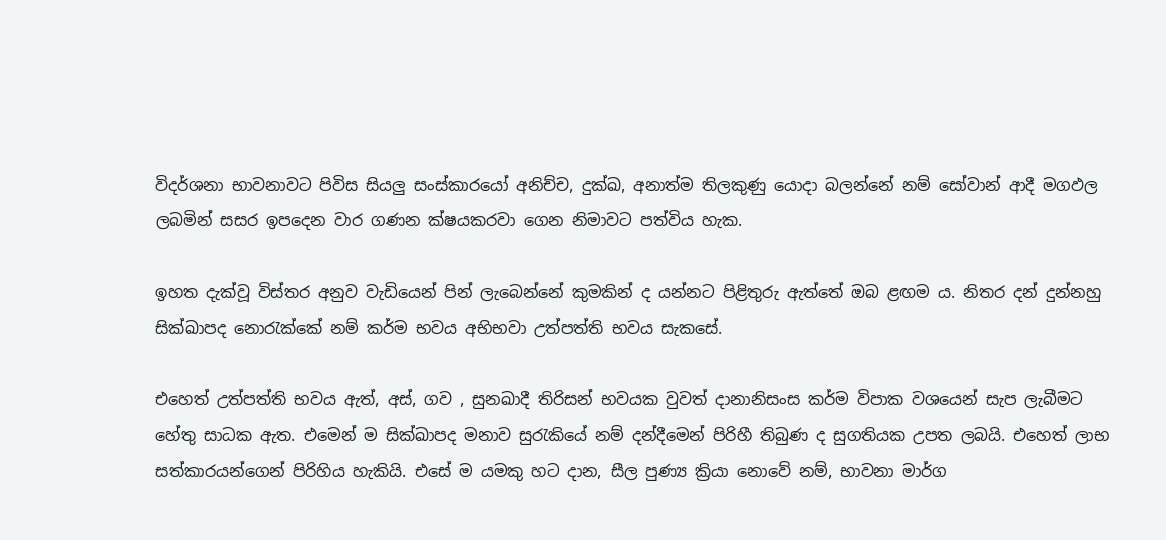විදර්ශනා භාවනාවට පිවිස සියලු සංස්කාරයෝ අනිච්ච, දුක්ඛ, අනාත්ම තිලකුණු යොදා බලන්නේ නම් සෝවාන් ආදී මගඵල ලබමින් සසර ඉපදෙන වාර ගණන ක්ෂයකරවා ගෙන නිමාවට පත්විය හැක.

ඉහත දැක්වූ විස්තර අනුව වැඩියෙන් පින් ලැබෙන්නේ කුමකින් ද යන්නට පිළිතුරු ඇත්තේ ඔබ ළඟම ය. නිතර දන් දුන්නහු සික්ඛාපද නොරැක්කේ නම් කර්ම භවය අභිභවා උත්පත්ති භවය සැකසේ.

එහෙත් උත්පත්ති භවය ඇත්, අස්, ගව , සුනඛාදී තිරිසන් භවයක වුවත් දානානිසංස කර්ම විපාක වශයෙන් සැප ලැබීමට හේතු සාධක ඇත. එමෙන් ම සික්ඛාපද මනාව සුරැකියේ නම් දන්දීමෙන් පිරිහී තිබුණ ද සුගතියක උපත ලබයි. එහෙත් ලාභ සත්කාරයන්ගෙන් පිරිහිය හැකියි. එසේ ම යමකු හට දාන, සීල පුණ්‍ය ක්‍රියා නොවේ නම්, භාවනා මාර්ග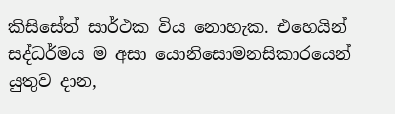කිසිසේත් සාර්ථක විය නොහැක. එහෙයින් සද්ධර්මය ම අසා යොනිසොමනසිකාරයෙන් යුතුව දාන,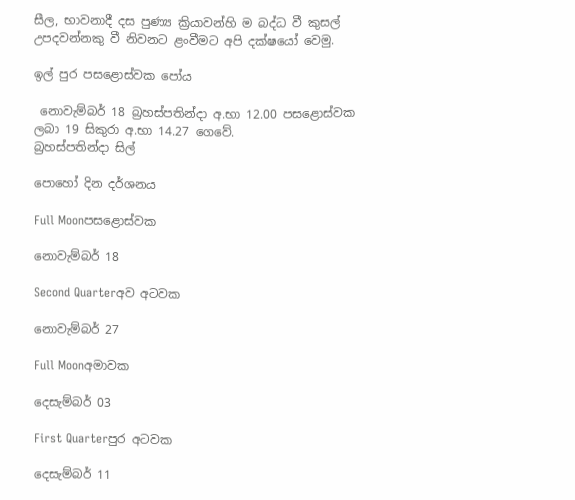සීල, භාවනාදී දස පුණ්‍ය ක්‍රියාවන්හි ම බද්ධ වී කුසල් උපදවන්නකු වී නිවනට ළංවීමට අපි දක්ෂයෝ වෙමු.

ඉල් පුර පසළොස්වක පෝය

 නොවැම්බර් 18 බ්‍රහස්පතින්දා අ.භා 12.00 පසළොස්වක ලබා 19 සිකුරා අ.භා 14.27 ගෙවේ.
බ්‍රහස්පතින්දා සිල්

පොහෝ දින දර්ශනය

Full Moonපසළොස්වක

නොවැම්බර් 18

Second Quarterඅව අටවක

නොවැම්බර් 27

Full Moonඅමාවක

දෙසැම්බර් 03

First Quarterපුර අටවක

දෙසැම්බර් 11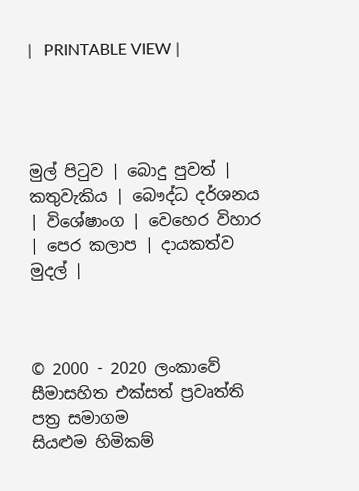|   PRINTABLE VIEW |




මුල් පිටුව | බොදු පුවත් | කතුවැකිය | බෞද්ධ දර්ශනය | විශේෂාංග | වෙහෙර විහාර | පෙර කලාප | දායකත්ව මුදල් |



© 2000 - 2020 ලංකාවේ සීමාසහිත එක්සත් ප්‍රවෘත්ති පත්‍ර සමාගම
සියළුම හිමිකම්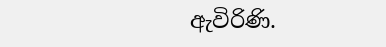ඇවිරිණි.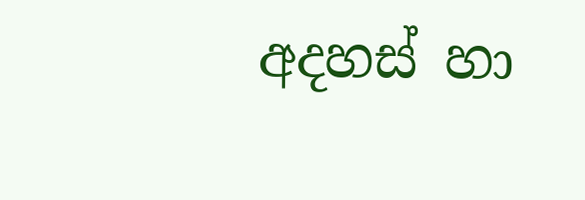අදහස් හා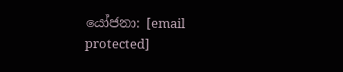යෝජනා: [email protected]